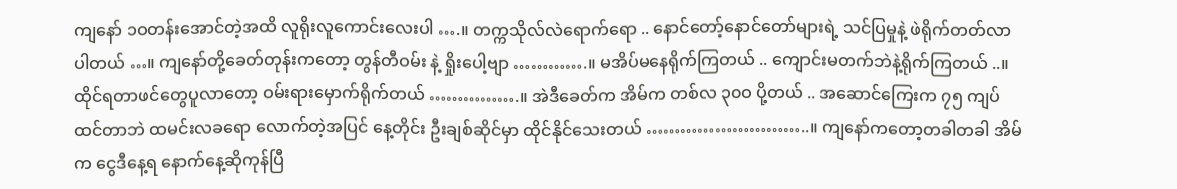ကျနော် ၁ဝတန်းအောင်တဲ့အထိ လူရိုးလူကောင်းလေးပါ ….။ တက္ကသိုလ်လဲရောက်ရော .. နောင်တော့်နောင်တော်များရဲ့ သင်ပြမှုနဲ့ ဖဲရိုက်တတ်လာပါတယ် …။ ကျနော်တို့ခေတ်တုန်းကတော့ တွန်တီဝမ်း နဲ့ ရှိုးပေါ့ဗျာ ………….။ မအိပ်မနေရိုက်ကြတယ် .. ကျောင်းမတက်ဘဲနဲ့ရိုက်ကြတယ် ..။ ထိုင်ရတာဖင်တွေပူလာတော့ ဝမ်းရားမှောက်ရိုက်တယ် …………….။ အဲဒီခေတ်က အိမ်က တစ်လ ၃၀ဝ ပို့တယ် .. အဆောင်ကြေးက ၇၅ ကျပ်ထင်တာဘဲ ထမင်းလခရော လောက်တဲ့အပြင် နေ့တိုင်း ဦးချစ်ဆိုင်မှာ ထိုင်နိုင်သေးတယ် ………………………..။ ကျနော်ကတော့တခါတခါ အိမ်က ငွေဒီနေ့ရ နောက်နေ့ဆိုကုန်ပြီ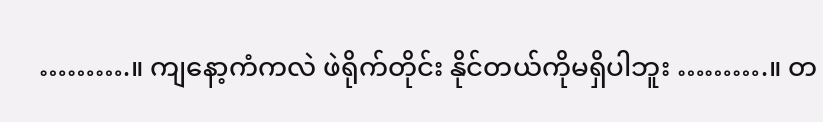……….။ ကျနော့ကံကလဲ ဖဲရိုက်တိုင်း နိုင်တယ်ကိုမရှိပါဘူး ……….။ တ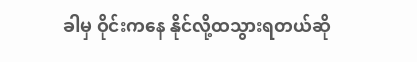ခါမှ ဝိုင်းကနေ နိုင်လို့ထသွားရတယ်ဆို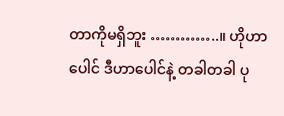တာကိုမရှိဘူး …………..။ ဟိုဟာပေါင် ဒီဟာပေါင်နဲ့ တခါတခါ ပု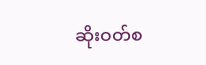ဆိုးဝတ်စ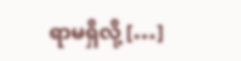ရာမရှိလို့ […]